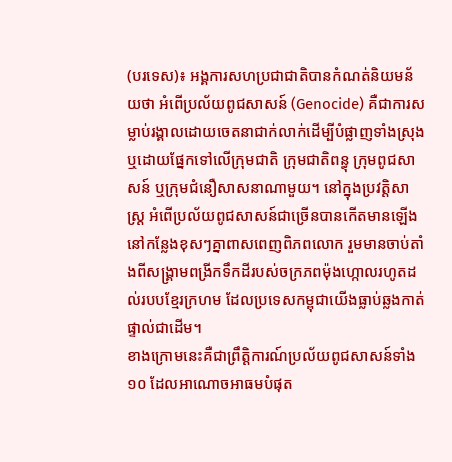(បរទេស)៖ អង្គការសហប្រជាជាតិបានកំណត់និយមន័យថា អំពើប្រល័យពូជសាសន៍ (Genocide) គឺជាការសម្លាប់រង្គាលដោយចេតនាជាក់លាក់ដើម្បីបំផ្លាញទាំងស្រុង ឬដោយផ្នែកទៅលើក្រុមជាតិ ក្រុមជាតិពន្ធុ ក្រុមពូជសាសន៍ ឬក្រុមជំនឿសាសនាណាមួយ។ នៅក្នុងប្រវត្តិសាស្រ្ត អំពើប្រល័យពូជសាសន៍ជាច្រើនបានកើតមានឡើងនៅកន្លែងខុសៗគ្នាពាសពេញពិភពលោក រួមមានចាប់តាំងពីសង្រ្គាមពង្រីកទឹកដីរបស់ចក្រភពម៉ុងហ្កោលរហូតដល់របបខ្មែរក្រហម ដែលប្រទេសកម្ពុជាយើងធ្លាប់ឆ្លងកាត់ផ្ទាល់ជាដើម។
ខាងក្រោមនេះគឺជាព្រឹត្តិការណ៍ប្រល័យពូជសាសន៍ទាំង១០ ដែលអាណោចអាធមបំផុត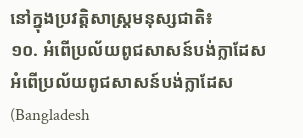នៅក្នុងប្រវត្តិសាស្រ្តមនុស្សជាតិ៖
១០. អំពើប្រល័យពូជសាសន៍បង់ក្លាដែស
អំពើប្រល័យពូជសាសន៍បង់ក្លាដែស (Bangladesh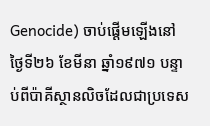Genocide) ចាប់ផ្ដើមឡើងនៅថ្ងៃទី២៦ ខែមីនា ឆ្នាំ១៩៧១ បន្ទាប់ពីប៉ាគីស្ថានលិចដែលជាប្រទេស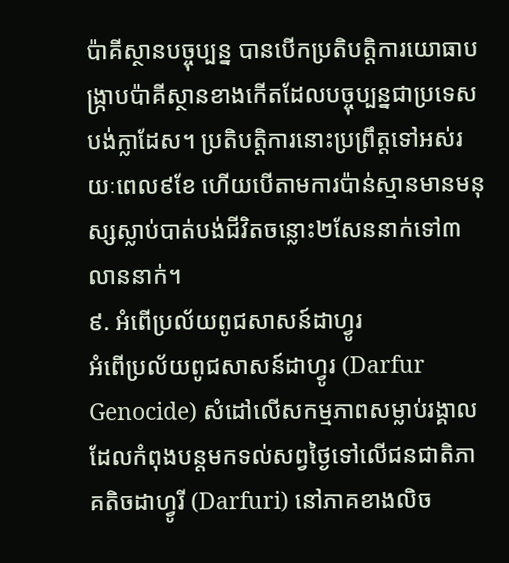ប៉ាគីស្ថានបច្ចុប្បន្ន បានបើកប្រតិបត្តិការយោធាបង្រ្កាបប៉ាគីស្ថានខាងកើតដែលបច្ចុប្បន្នជាប្រទេសបង់ក្លាដែស។ ប្រតិបត្តិការនោះប្រព្រឹត្តទៅអស់រយៈពេល៩ខែ ហើយបើតាមការប៉ាន់ស្មានមានមនុស្សស្លាប់បាត់បង់ជីវិតចន្លោះ២សែននាក់ទៅ៣លាននាក់។
៩. អំពើប្រល័យពូជសាសន៍ដាហ្វូរ
អំពើប្រល័យពូជសាសន៍ដាហ្វូរ (Darfur Genocide) សំដៅលើសកម្មភាពសម្លាប់រង្គាលដែលកំពុងបន្តមកទល់សព្វថ្ងៃទៅលើជនជាតិភាគតិចដាហ្វូរី (Darfuri) នៅភាគខាងលិច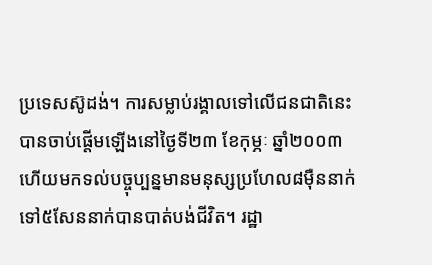ប្រទេសស៊ូដង់។ ការសម្លាប់រង្គាលទៅលើជនជាតិនេះបានចាប់ផ្តើមឡើងនៅថ្ងៃទី២៣ ខែកុម្ភៈ ឆ្នាំ២០០៣ ហើយមកទល់បច្ចុប្បន្នមានមនុស្សប្រហែល៨ម៉ឺននាក់ទៅ៥សែននាក់បានបាត់បង់ជីវិត។ រដ្ឋា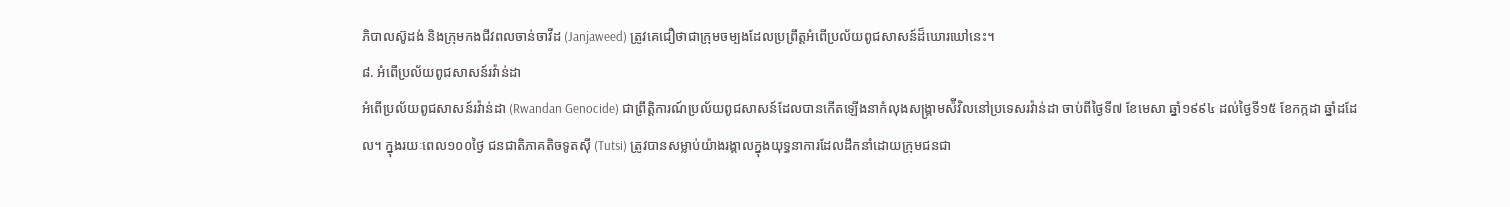ភិបាលស៊ូដង់ និងក្រុមកងជីវពលចាន់ចាវីដ (Janjaweed) ត្រូវគេជឿថាជាក្រុមចម្បងដែលប្រព្រឹត្តអំពើប្រល័យពូជសាសន៍ដ៏ឃោរឃៅនេះ។
៨. អំពើប្រល័យពូជសាសន៍រវ៉ាន់ដា
អំពើប្រល័យពូជសាសន៍រវ៉ាន់ដា (Rwandan Genocide) ជាព្រឹត្តិការណ៍ប្រល័យពូជសាសន៍ដែលបានកើតឡើងនាកំលុងសង្រ្គាមស៉ីវិលនៅប្រទេសរវ៉ាន់ដា ចាប់ពីថ្ងៃទី៧ ខែមេសា ឆ្នាំ១៩៩៤ ដល់ថ្ងៃទី១៥ ខែកក្កដា ឆ្នាំដដែល។ ក្នុងរយៈពេល១០០ថ្ងៃ ជនជាតិភាគតិចទូតស៊ី (Tutsi) ត្រូវបានសម្លាប់យ៉ាងរង្គាលក្នុងយុទ្ធនាការដែលដឹកនាំដោយក្រុមជនជា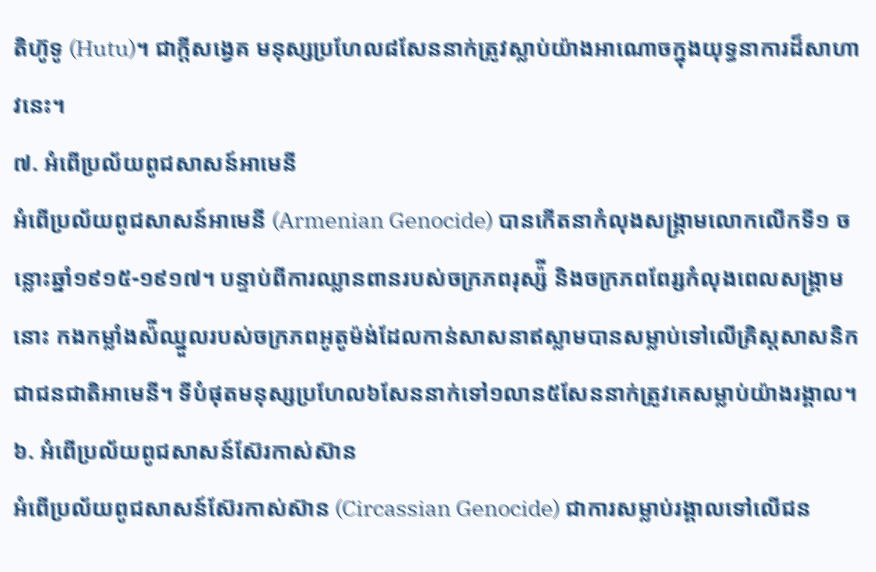តិហ៊ូទូ (Hutu)។ ជាក្ដីសង្វេគ មនុស្សប្រហែល៨សែននាក់ត្រូវស្លាប់យ៉ាងអាណោចក្នុងយុទ្ធនាការដ៏សាហាវនេះ។
៧. អំពើប្រល័យពូជសាសន៍អាមេនី
អំពើប្រល័យពូជសាសន៍អាមេនី (Armenian Genocide) បានកើតនាកំលុងសង្រ្គាមលោកលើកទី១ ចន្លោះឆ្នាំ១៩១៥-១៩១៧។ បន្ទាប់ពីការឈ្លានពានរបស់ចក្រភពរុស្ស៉ី និងចក្រភពពែរ្សកំលុងពេលសង្រ្គាមនោះ កងកម្លាំងស៉ីឈ្នួលរបស់ចក្រភពអូតូម៉ង់ដែលកាន់សាសនាឥស្លាមបានសម្លាប់ទៅលើគ្រិស្តសាសនិកជាជនជាតិអាមេនី។ ទីបំផុតមនុស្សប្រហែល៦សែននាក់ទៅ១លាន៥សែននាក់ត្រូវគេសម្លាប់យ៉ាងរង្គាល។
៦. អំពើប្រល័យពូជសាសន៍ស៊ែរកាស់ស៊ាន
អំពើប្រល័យពូជសាសន៍ស៊ែរកាស់ស៊ាន (Circassian Genocide) ជាការសម្លាប់រង្គាលទៅលើជន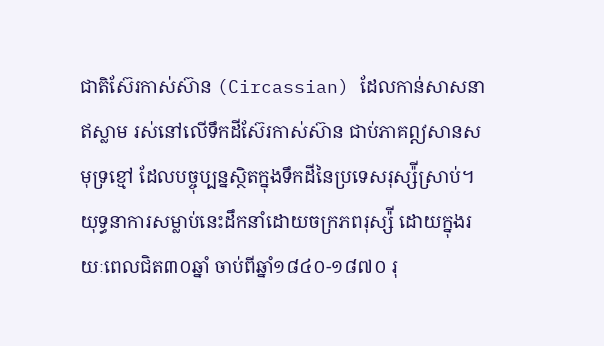ជាតិស៊ែរកាស់ស៊ាន (Circassian) ដែលកាន់សាសនាឥស្លាម រស់នៅលើទឹកដីស៊ែរកាស់ស៊ាន ជាប់ភាគឦសានសមុទ្រខ្មៅ ដែលបច្ចុប្បន្នស្ថិតក្នុងទឹកដីនៃប្រទេសរុស្ស៉ីស្រាប់។ យុទ្ធនាការសម្លាប់នេះដឹកនាំដោយចក្រភពរុស្ស៉ី ដោយក្នុងរយៈពេលជិត៣០ឆ្នាំ ចាប់ពីឆ្នាំ១៨៤០-១៨៧០ រុ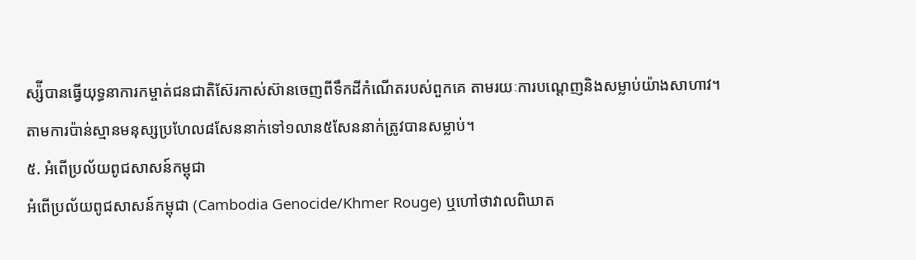ស្ស៉ីបានធ្វើយុទ្ធនាការកម្ចាត់ជនជាតិស៊ែរកាស់ស៊ានចេញពីទឹកដីកំណើតរបស់ពួកគេ តាមរយៈការបណ្តេញនិងសម្លាប់យ៉ាងសាហាវ។ តាមការប៉ាន់ស្មានមនុស្សប្រហែល៨សែននាក់ទៅ១លាន៥សែននាក់ត្រូវបានសម្លាប់។
៥. អំពើប្រល័យពូជសាសន៍កម្ពុជា
អំពើប្រល័យពូជសាសន៍កម្ពុជា (Cambodia Genocide/Khmer Rouge) ឬហៅថាវាលពិឃាត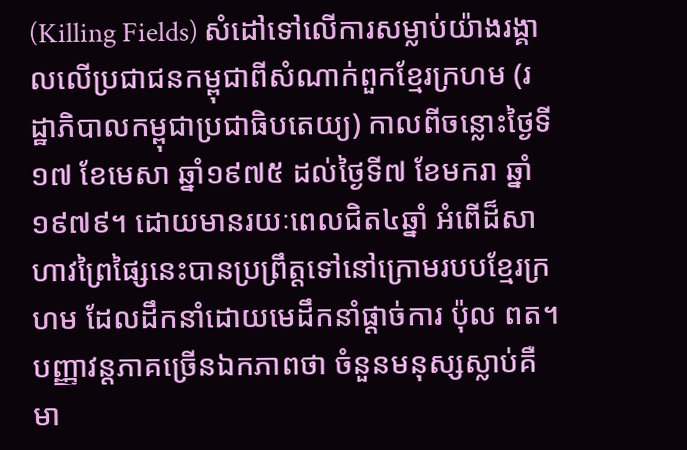(Killing Fields) សំដៅទៅលើការសម្លាប់យ៉ាងរង្គាលលើប្រជាជនកម្ពុជាពីសំណាក់ពួកខ្មែរក្រហម (រដ្ឋាភិបាលកម្ពុជាប្រជាធិបតេយ្យ) កាលពីចន្លោះថ្ងៃទី១៧ ខែមេសា ឆ្នាំ១៩៧៥ ដល់ថ្ងៃទី៧ ខែមករា ឆ្នាំ១៩៧៩។ ដោយមានរយៈពេលជិត៤ឆ្នាំ អំពើដ៏សាហាវព្រៃផ្សៃនេះបានប្រព្រឹត្តទៅនៅក្រោមរបបខ្មែរក្រហម ដែលដឹកនាំដោយមេដឹកនាំផ្តាច់ការ ប៉ុល ពត។ បញ្ញាវន្តភាគច្រើនឯកភាពថា ចំនួនមនុស្សស្លាប់គឺមា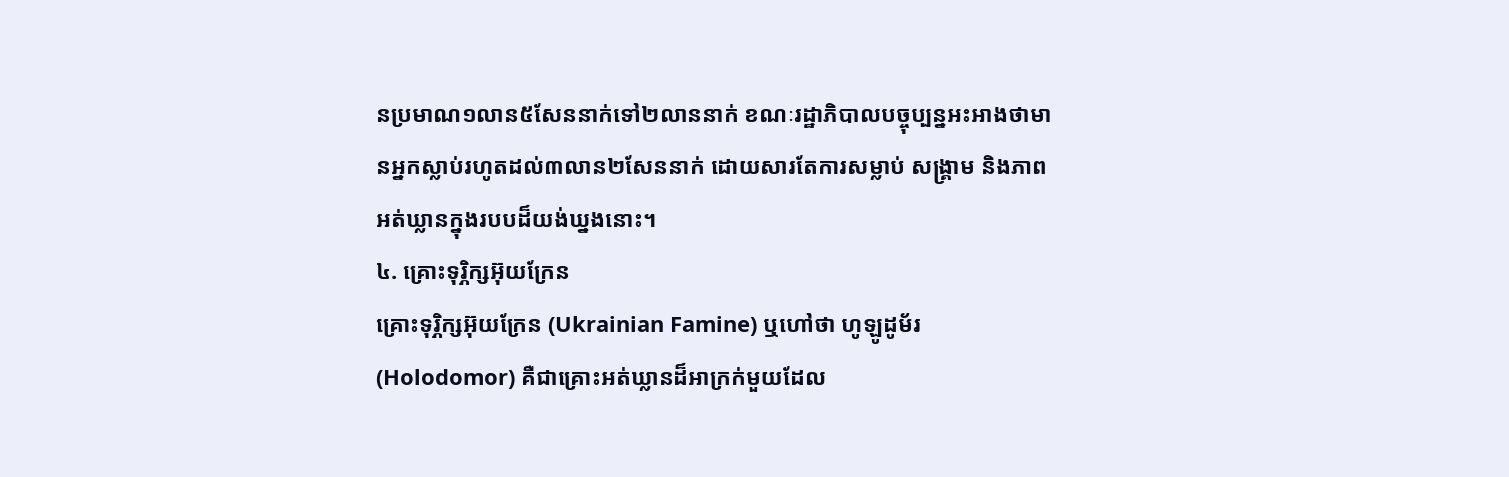នប្រមាណ១លាន៥សែននាក់ទៅ២លាននាក់ ខណៈរដ្ឋាភិបាលបច្ចុប្បន្នអះអាងថាមានអ្នកស្លាប់រហូតដល់៣លាន២សែននាក់ ដោយសារតែការសម្លាប់ សង្គ្រាម និងភាពអត់ឃ្លានក្នុងរបបដ៏យង់ឃ្នងនោះ។
៤. គ្រោះទុរ្ភិក្សអ៊ុយក្រែន
គ្រោះទុរ្ភិក្សអ៊ុយក្រែន (Ukrainian Famine) ឬហៅថា ហូឡូដូម័រ (Holodomor) គឺជាគ្រោះអត់ឃ្លានដ៏អាក្រក់មួយដែល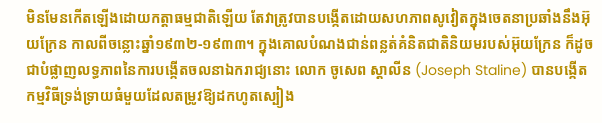មិនមែនកើតឡើងដោយកត្តាធម្មជាតិឡើយ តែវាត្រូវបានបង្កើតដោយសហភាពសូវៀតក្នុងចេតនាប្រឆាំងនឹងអ៊ុយក្រែន កាលពីចន្លោះឆ្នាំ១៩៣២-១៩៣៣។ ក្នុងគោលបំណងជាន់ពន្លត់គំនិតជាតិនិយមរបស់អ៊ុយក្រែន ក៏ដូចជាបំផ្លាញលទ្ធភាពនៃការបង្កើតចលនាឯករាជ្យនោះ លោក ចូសេព ស្តាលីន (Joseph Staline) បានបង្កើតកម្មវិធីទ្រង់ទ្រាយធំមួយដែលតម្រូវឱ្យដកហូតស្បៀង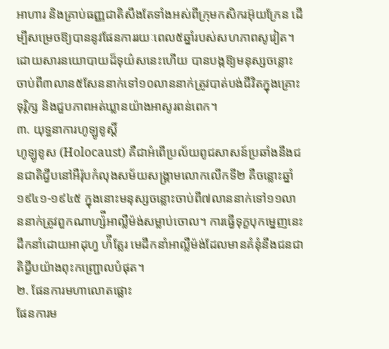អាហារ និងគ្រាប់ធញ្ញជាតិសឹងតែទាំងអស់ពីក្រុមកសិករអ៊ុយក្រែន ដើម្បីសម្រេចឱ្យបាននូវផែនការរយៈពេល៥ឆ្នាំរបស់សហភាពសូវៀត។ ដោយសារនយោបាយដ៏ទុយ៌សនេះហើយ បានបង្កឱ្យមនុស្សចន្លោះចាប់ពី៣លាន៥សែននាក់ទៅ១០លាននាក់ត្រូវបាត់បង់ជីវិតក្នុងគ្រោះទុរ្ភិក្ស និងជួបភាពអត់ឃ្លានយ៉ាងអាសូរពន់ពេក។
៣. យុទ្ធនាការហូឡូខូស្តិ៍
ហូឡូខូស (Holocaust) គឺជាអំពើប្រល័យពូជសាសន៍ប្រឆាំងនឹងជនជាតិជ្វីបនៅអឺរ៉ុបកំលុងសម័យសង្រ្គាមលោកលើកទី២ គឺចន្លោះឆ្នាំ១៩៤១-១៩៤៥ ក្នុងនោះមនុស្សចន្លោះចាប់ពី៧លាននាក់ទៅ១១លាននាក់ត្រូវពួកណាហ្ស៉ីអាល្លឺម៉ង់សម្លាប់ចោល។ ការធ្វើទុក្ខបុកម្នេញនេះដឹកនាំដោយអាដុហ្វ ហ៉ីត្លែរ មេដឹកនាំអាល្លឺម៉ង់ដែលមានគំនុំនឹងជនជាតិជ្វីបយ៉ាងពុះកញ្ជ្រោលបំផុត។
២. ផែនការមហាលោតផ្លោះ
ផែនការម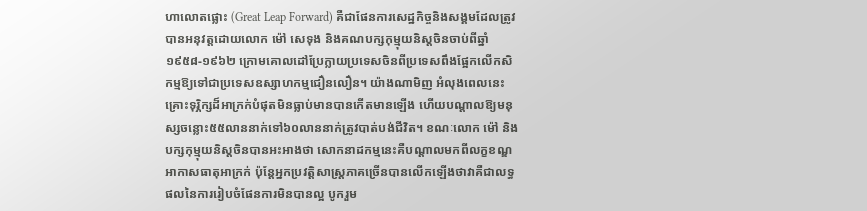ហាលោតផ្លោះ (Great Leap Forward) គឺជាផែនការសេដ្ឋកិច្ចនិងសង្គមដែលត្រូវបានអនុវត្តដោយលោក ម៉ៅ សេទុង និងគណបក្សកុម្មុយនិស្តចិនចាប់ពីឆ្នាំ១៩៥៨-១៩៦២ ក្រោមគោលដៅប្រែក្លាយប្រទេសចិនពីប្រទេសពឹងផ្អែកលើកសិកម្មឱ្យទៅជាប្រទេសឧស្សាហកម្មជឿនលឿន។ យ៉ាងណាមិញ អំលុងពេលនេះគ្រោះទុរ្ភិក្សដ៏អាក្រក់បំផុតមិនធ្លាប់មានបានកើតមានឡើង ហើយបណ្តាលឱ្យមនុស្សចន្លោះ៥៥លាននាក់ទៅ៦០លាននាក់ត្រូវបាត់បង់ជីវិត។ ខណៈលោក ម៉ៅ និងបក្សកុម្មុយនិស្តចិនបានអះអាងថា សោកនាដកម្មនេះគឺបណ្តាលមកពីលក្ខខណ្ឌអាកាសធាតុអាក្រក់ ប៉ុន្តែអ្នកប្រវត្តិសាស្រ្តភាគច្រើនបានលើកឡើងថាវាគឺជាលទ្ធផលនៃការរៀបចំផែនការមិនបានល្អ បូករួម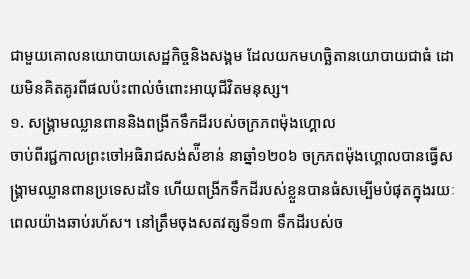ជាមួយគោលនយោបាយសេដ្ឋកិច្ចនិងសង្គម ដែលយកមហចិ្ឆតានយោបាយជាធំ ដោយមិនគិតគូរពីផលប៉ះពាល់ចំពោះអាយុជីវិតមនុស្ស។
១. សង្រ្គាមឈ្លានពាននិងពង្រីកទឹកដីរបស់ចក្រភពម៉ុងហ្គោល
ចាប់ពីរជ្ជកាលព្រះចៅអធិរាជសង់ស៉ីខាន់ នាឆ្នាំ១២០៦ ចក្រភពម៉ុងហ្គោលបានធ្វើសង្រ្គាមឈ្លានពានប្រទេសដទៃ ហើយពង្រីកទឹកដីរបស់ខ្លួនបានធំសម្បើមបំផុតក្នុងរយៈពេលយ៉ាងឆាប់រហ័ស។ នៅត្រឹមចុងសតវត្សទី១៣ ទឹកដីរបស់ច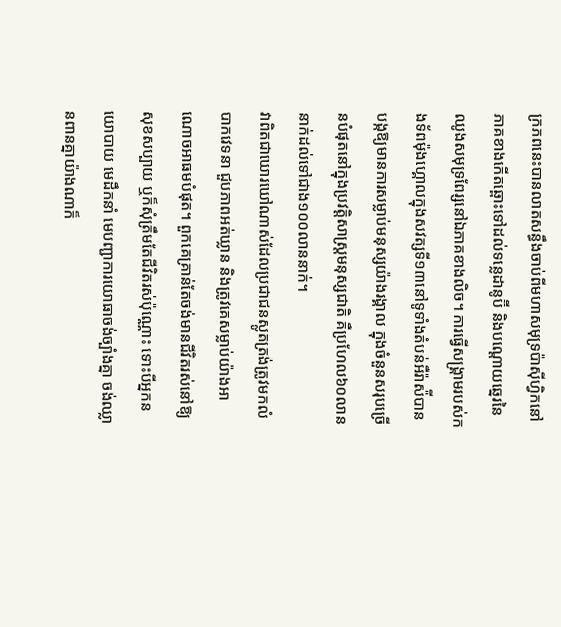ក្រភពនេះបានលាតសន្ធឹងចាប់ពីមហាសមុទ្រប៉ាស៊ីហ្វិកនៅភាគខាងកើតឆ្ពោះទៅដល់ទន្លេដានូប៊ី និងបណ្តោយឆ្នេរនៃឈូងសមុទ្រពែរ្សនៅឯភាគខាងលិច។ ការធ្វើសង្រ្គាមរបស់កងទ័ពម៉ុងហ្គោលក្នុងសវត្សទី១៣នៅទូទាំងតំបន់អឺរ៉ាស៉ីបានបង្កឱ្យមានការសម្លាប់មនុស្សយ៉ាងរង្គាល ក្នុងចំនួនសរុបច្រើនបំផុតនៅក្នុងប្រវត្តិសាស្រ្តមនុស្សជាតិ គឺប្រហែល៦០លាននាក់ដល់ទៅជាង១០០លាននាក់។
វាពិតជាឃោរឃៅណាស់ដែលប្រជាជនស្លូតត្រង់ត្រូវមកលំបាកវេទនា ជួបភាពអត់ឃ្លាន និងត្រូវគេសម្លាប់យ៉ាងអាណោចអាធមបំផុត។ ពួកគេគ្រាន់តែចង់មានជីវិតរស់នៅឱ្យសុខសប្បាយ ឬក៏សុំត្រឹមតែជីវិតរស់ប៉ុណ្ណោះ ទោះបីអ្នកនយោបាយ មេដឹកនាំ មេបញ្ជាការយោធាចង់ច្បាំងគ្នា ចង់ឈ្លានពានគ្នាយ៉ាងណាក៏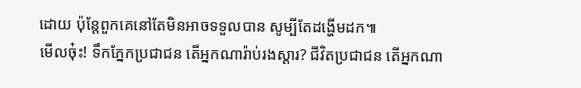ដោយ ប៉ុន្តែពួកគេនៅតែមិនអាចទទួលបាន សូម្បីតែដង្ហើមដក៕
មើលចុ៎ះ! ទឹកភ្នែកប្រជាជន តើអ្នកណារ៉ាប់រងស្ដារ? ជីវិតប្រជាជន តើអ្នកណា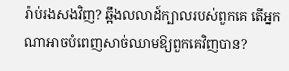រ៉ាប់រងសងវិញ? ឆ្អឹងលលាដ៍ក្បាលរបស់ពួកគេ តើអ្នកណាអាចបំពេញសាច់ឈាមឱ្យពួកគេវិញបាន?